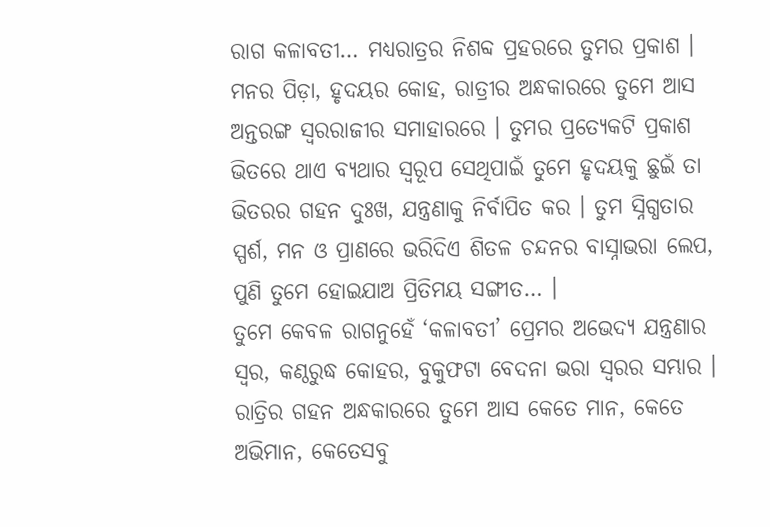ରାଗ କଳାବତୀ… ମଧ୍ୟରାତ୍ରର ନିଶବ୍ଦ ପ୍ରହରରେ ତୁମର ପ୍ରକାଶ । ମନର ପିଡ଼ା, ହୃଦୟର କୋହ, ରାତ୍ରୀର ଅନ୍ଧକାରରେ ତୁମେ ଆସ ଅନ୍ତରଙ୍ଗ ସ୍ୱରରାଜୀର ସମାହାରରେ । ତୁମର ପ୍ରତ୍ୟେକଟି ପ୍ରକାଶ ଭିତରେ ଥାଏ ବ୍ୟଥାର ସ୍ୱରୂପ ସେଥିପାଇଁ ତୁମେ ହୃଦୟକୁ ଛୁଇଁ ତା ଭିତରର ଗହନ ଦୁଃଖ, ଯନ୍ତ୍ରଣାକୁ ନିର୍ବାପିତ କର । ତୁମ ସ୍ନିଗ୍ଧତାର ସ୍ପର୍ଶ, ମନ ଓ ପ୍ରାଣରେ ଭରିଦିଏ ଶିତଳ ଚନ୍ଦନର ବାସ୍ନାଭରା ଲେପ, ପୁଣି ତୁମେ ହୋଇଯାଅ ପ୍ରିତିମୟ ସଙ୍ଗୀତ… ।
ତୁମେ କେବଳ ରାଗନୁହେଁ ‘କଳାବତୀ’ ପ୍ରେମର ଅଭେଦ୍ୟ ଯନ୍ତ୍ରଣାର ସ୍ୱର, କଣ୍ଠରୁଦ୍ଧ କୋହର, ବୁକୁଫଟା ବେଦନା ଭରା ସ୍ୱରର ସମ୍ଭାର । ରାତ୍ରିର ଗହନ ଅନ୍ଧକାରରେ ତୁମେ ଆସ କେତେ ମାନ, କେତେ ଅଭିମାନ, କେତେସବୁ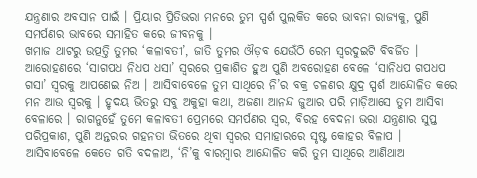ଯନ୍ତ୍ରଣାର ଅବସାନ ପାଇଁ । ପ୍ରିୟାର ପ୍ରିତିଭରା ମନରେ ତୁମ ସ୍ପର୍ଶ ପୁଲକିତ କରେ ଭାବନା ରାଜ୍ୟକୁ, ପୁଣି ସମର୍ପଣର ଭାବରେ ସମାହିତ କରେ ଜୀବନକୁ ।
ଖମାଜ ଥାଟରୁ ଉତ୍ପତ୍ତି ତୁମର ‘କଳାବତୀ’, ଜାତି ତୁମର ଔଡ଼ବ ଯେଉଁଠି ରେମ ସ୍ୱରଦୁଇଟି ବିବର୍ଜିତ । ଆରୋହଣରେ ‘ସାଗପଧ ନିଧପ ଧସା’ ସ୍ୱରରେ ପ୍ରକାଶିତ ହୁଅ ପୁଣି ଅବରୋହଣ ବେଳେ ‘ସାନିଧପ ଗପଧପ ଗସା’ ସ୍ୱରକୁ ଆପଣେଇ ନିଅ । ଆସିବାବେଳେ ତୁମ ସାଥିରେ ନି’ର ବକ୍ର ଚଳଣର କ୍ଷୁଦ୍ର ସ୍ପର୍ଶ ଆନ୍ଦୋଳିତ କରେ ମନ ଆଉ ସ୍ୱରକୁ । ହୃଦୟ ଭିତରୁ ସବୁ ଅକୁହା କଥା, ଅଜଣା ଆନନ୍ଦ ଜୁଆର ପରି ମାଡ଼ିଆସେ ତୁମ ଆସିବା ବେଳାରେ । ରାଗନୁହେଁ ତୁମେ କଳାବତୀ ପ୍ରେମରେ ସମର୍ପଣର ସ୍ୱର, ବିରହ ବେଦନା ଭରା ଯନ୍ତ୍ରଣାର ସୁପ୍ତ ପରିପ୍ରକାଶ, ପୁଣି ଅନ୍ତରର ଗହନତା ଭିତରେ ଥିବା ସ୍ୱରର ସମାହାରରେ ସୃଷ୍ଟ କୋହର ବିଳାପ ।
ଆସିବାବେଳେ କେତେ ଗତି ବଦଳାଅ, ‘ନି’କୁ ବାରମ୍ବାର ଆନ୍ଦୋଳିତ କରି ତୁମ ସାଥିରେ ଆଣିଥାଅ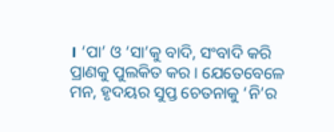। ‘ପା’ ଓ ‘ସା’କୁ ବାଦି, ସଂବାଦି କରି ପ୍ରାଣକୁ ପୁଲକିତ କର । ଯେତେବେଳେ ମନ, ହୃଦୟର ସୁପ୍ତ ଚେତନାକୁ ‘ନି’ର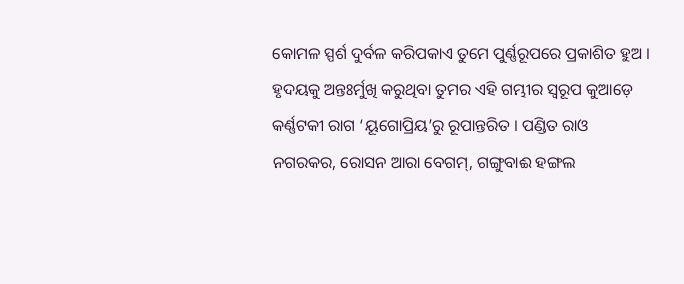କୋମଳ ସ୍ପର୍ଶ ଦୁର୍ବଳ କରିପକାଏ ତୁମେ ପୁର୍ଣ୍ଣରୂପରେ ପ୍ରକାଶିତ ହୁଅ । ହୃଦୟକୁ ଅନ୍ତଃର୍ମୁଖି କରୁଥିବା ତୁମର ଏହି ଗମ୍ଭୀର ସ୍ୱରୂପ କୁଆଡ଼େ କର୍ଣ୍ଣଟକୀ ରାଗ ‘ୟୂଗୋପ୍ରିୟ’ରୁ ରୂପାନ୍ତରିତ । ପଣ୍ଡିତ ରାଓ ନଗରକର, ରୋସନ ଆରା ବେଗମ୍, ଗଙ୍ଗୁବାଈ ହଙ୍ଗଲ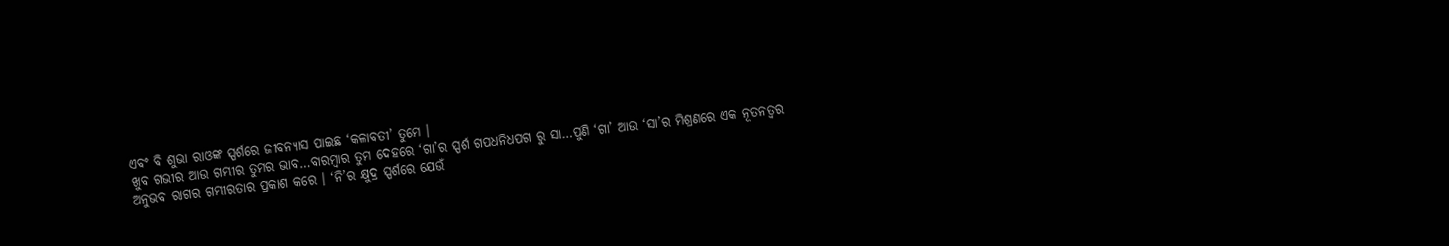ଏବଂ ବି ଶୁଭା ରାଓଙ୍କ ସ୍ପର୍ଶରେ ଜୀବନ୍ୟାସ ପାଇଛ ‘କଳାବତୀ’ ତୁମେ ।
ଖୁବ ଗଭୀର ଆଉ ଗମ୍ଭୀର ତୁମର ଭାବ…ବାରମ୍ବାର ତୁମ ଦେହରେ ‘ଗା’ର ସ୍ପର୍ଶ ଗପଧନିଧପଗ ରୁ ସା…ପୁଣି ‘ଗା’ ଆଉ ‘ସା’ର ମିଶ୍ରଣରେ ଏକ ନୂତନତ୍ୱର ଅନୁଭବ ରାଗର ଗମ୍ଭୀରତାର ପ୍ରକାଶ କରେ । ‘ନି’ର କ୍ଷୁଦ୍ର ସ୍ପର୍ଶରେ ଯେଉଁ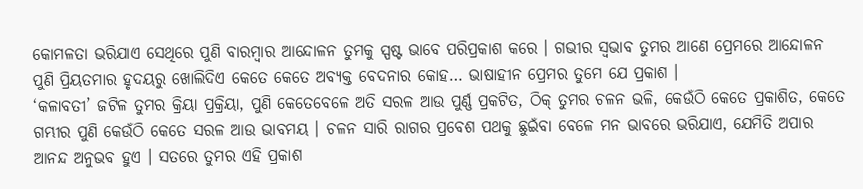କୋମଳତା ଭରିଯାଏ ସେଥିରେ ପୁଣି ବାରମ୍ବାର ଆନ୍ଦୋଳନ ତୁମକୁ ସ୍ପଷ୍ଟ ଭାବେ ପରିପ୍ରକାଶ କରେ । ଗଭୀର ସ୍ୱଭାବ ତୁମର ଆଣେ ପ୍ରେମରେ ଆନ୍ଦୋଳନ ପୁଣି ପ୍ରିୟତମାର ହୃଦୟରୁ ଖୋଲିଦିଏ କେତେ କେତେ ଅବ୍ୟକ୍ତ ବେଦନାର କୋହ… ଭାଷାହୀନ ପ୍ରେମର ତୁମେ ଯେ ପ୍ରକାଶ ।
‘କଳାବତୀ’ ଜଟିଳ ତୁମର କ୍ରିୟା ପ୍ରକ୍ରିୟା, ପୁଣି କେତେବେଳେ ଅତି ସରଳ ଆଉ ପୁର୍ଣ୍ଣ ପ୍ରକଟିତ, ଠିକ୍ ତୁମର ଚଳନ ଭଳି, କେଉଁଠି କେତେ ପ୍ରକାଶିତ, କେତେ ଗମ୍ଭୀର ପୁଣି କେଉଁଠି କେତେ ସରଳ ଆଉ ଭାବମୟ । ଚଳନ ସାରି ରାଗର ପ୍ରବେଶ ପଥକୁ ଛୁଇଁବା ବେଳେ ମନ ଭାବରେ ଭରିଯାଏ, ଯେମିତି ଅପାର ଆନନ୍ଦ ଅନୁଭବ ହୁଏ । ସତରେ ତୁମର ଏହି ପ୍ରକାଶ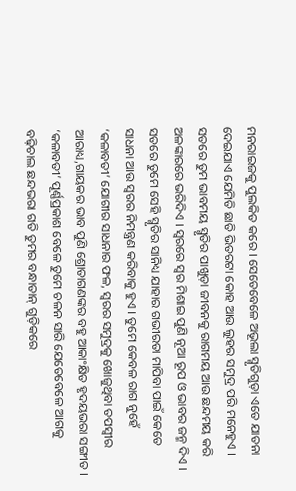ମନରାଇଜକୁ ପୁଲକିତ କରେ । ସେତେବେଳେ ଅଭୂଲା ସ୍ମୃତିଗୁଡ଼ା ଏତେ ଯାତନା ଦେଇଯାଏ ଯେମିତି ଛାତି ଭିତରଟା କୋହ ଆଉ ଲୁହର ସମୁଦ୍ର ପରି ମନେହୁଏ । ସତରେ ତୁମ ଭାବମୟ ସ୍ମୃତିର ପାଖୁଡ଼ା ଜୀବନକୁ ରାଗମୟ ଆଉ ଛନ୍ଦମୟ କରି ଅଳଙ୍କାରରେ ଭରିଦିଏ । ସ୍ୱରରେ ସ୍ୱର ମିଶାଇ ପୁଣି ନୂଆ ରୂପ ଓ ଭାବର ଜନ୍ମ ଦିଏ । ସତରେ ତୁମେ ସେହି ସ୍ମୃତିର ସାନିଧ୍ୟ ଯାହାର ଗଭୀରତା ମାପିବା ପାଇଁ କେତେ ସାଧନା ଆଉ ସ୍ୱରର ନିମନ୍ତ୍ରଣ କରିବାକୁ ହୁଏ । ତୁମେ କେବଳ ରାଗ ନୁହେଁ ‘କଳାବତୀ’ ଯୋଗୀର ସାଧନାର ଫଳ, ସ୍ୱରର ସମୁଦ୍ରକୁ ଖୋଜୁଥିବା ତପସ୍ୱୀର ଆରାଧ୍ୟ,ଗାୟକର ଭାବ ପୁଣି ଶ୍ରୋତାଗଣଙ୍କର ବହୁ ଆକାଂକ୍ଷିତ ହୃଦୟଭରା ସଙ୍ଗୀତ ।
‘କଳାବତୀ’ ପୂର୍ଣ୍ଣପ୍ରକାଶ ବେଳେ ତୁମେ ଚଳନ ସାରି ଯେତେବେଳେ ଆଗକୁ ବଢ଼ିଚାଲ ଛନ୍ଦଭରା ଗତି ତୁମର ବନ୍ଧାତାନ୍ ଗୁଡ଼ିକରେ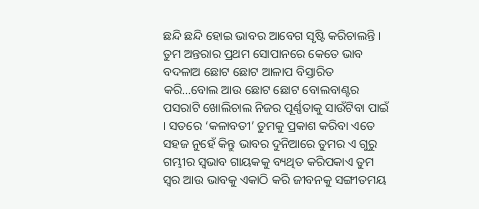ଛନ୍ଦି ଛନ୍ଦି ହୋଇ ଭାବର ଆବେଗ ସୃଷ୍ଟି କରିଚାଲନ୍ତି । ତୁମ ଅନ୍ତରାର ପ୍ରଥମ ସୋପାନରେ କେତେ ଭାବ ବଦଳାଅ ଛୋଟ ଛୋଟ ଆଳାପ ବିସ୍ତାରିତ କରି…ବୋଲ ଆଉ ଛୋଟ ଛୋଟ ବୋଲବାଣ୍ଟର ପସରାଟି ଖୋଲିଚାଲ ନିଜର ପୂର୍ଣ୍ଣତାକୁ ସାଉଁଟିବା ପାଇଁ । ସତରେ ‘କଳାବତୀ’ ତୁମକୁ ପ୍ରକାଶ କରିବା ଏତେ ସହଜ ନୁହେଁ କିନ୍ତୁ ଭାବର ଦୁନିଆରେ ତୁମର ଏ ଗୁରୁ ଗମ୍ଭୀର ସ୍ୱଭାବ ଗାୟକକୁ ବ୍ୟଥିତ କରିପକାଏ ତୁମ ସ୍ୱର ଆଉ ଭାବକୁ ଏକାଠି କରି ଜୀବନକୁ ସଙ୍ଗୀତମୟ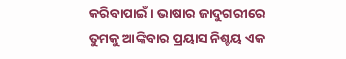କରିବାପାଇଁ । ଭାଷାର ଜାଦୁଗରୀରେ ତୁମକୁ ଆଙ୍କିବାର ପ୍ରୟାସ ନିଶ୍ଚୟ ଏକ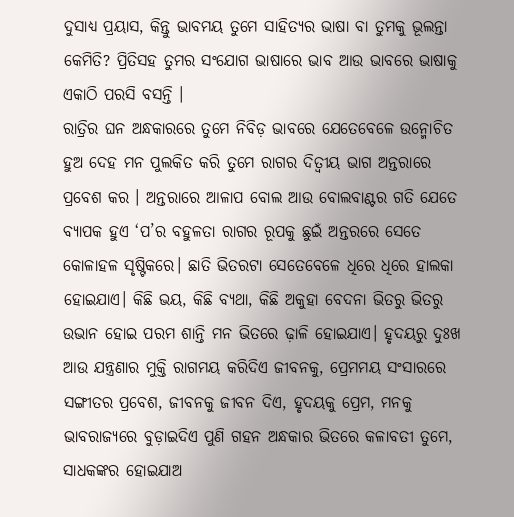ଦୁସାଧ୍ୟ ପ୍ରୟାସ, କିନ୍ତୁ ଭାବମୟ ତୁମେ ସାହିତ୍ୟର ଭାଷା ବା ତୁମକୁ ଭୂଲନ୍ତା କେମିତି? ପ୍ରିତିସହ ତୁମର ସଂଯୋଗ ଭାଷାରେ ଭାବ ଆଉ ଭାବରେ ଭାଷାକୁ ଏକାଠି ପରସି ବସନ୍ତି ।
ରାତ୍ରିର ଘନ ଅନ୍ଧକାରରେ ତୁମେ ନିବିଡ଼ ଭାବରେ ଯେତେବେଳେ ଉନ୍ମୋଚିତ ହୁଅ ଦେହ ମନ ପୁଲକିତ କରି ତୁମେ ରାଗର ଦିତ୍ୱୀୟ ଭାଗ ଅନ୍ତରାରେ ପ୍ରବେଶ କର । ଅନ୍ତରାରେ ଆଳାପ ବୋଲ ଆଉ ବୋଲବାଣ୍ଟର ଗତି ଯେତେ ବ୍ୟାପକ ହୁଏ ‘ପ’ର ବହୁଳତା ରାଗର ରୂପକୁ ଛୁଇଁ ଅନ୍ତରରେ ସେତେ କୋଳାହଳ ସୃଷ୍ଟିକରେ। ଛାତି ଭିତରଟା ସେତେବେଳେ ଧିରେ ଧିରେ ହାଲକା ହୋଇଯାଏ। କିଛି ଭୟ, କିଛି ବ୍ୟଥା, କିଛି ଅକୁହା ବେଦନା ଭିତରୁ ଭିତରୁ ଉଭାନ ହୋଇ ପରମ ଶାନ୍ତି ମନ ଭିତରେ ଢ଼ାଳି ହୋଇଯାଏ। ହୃଦୟରୁ ଦୁଃଖ ଆଉ ଯନ୍ତ୍ରଣାର ମୁକ୍ତି ରାଗମୟ କରିଦିଏ ଜୀବନକୁ, ପ୍ରେମମୟ ସଂସାରରେ ସଙ୍ଗୀତର ପ୍ରବେଶ, ଜୀବନକୁ ଜୀବନ ଦିଏ, ହୃଦୟକୁ ପ୍ରେମ, ମନକୁ ଭାବରାଜ୍ୟରେ ବୁଡ଼ାଇଦିଏ ପୁଣି ଗହନ ଅନ୍ଧକାର ଭିତରେ କଳାବତୀ ତୁମେ, ସାଧକଙ୍କର ହୋଇଯାଅ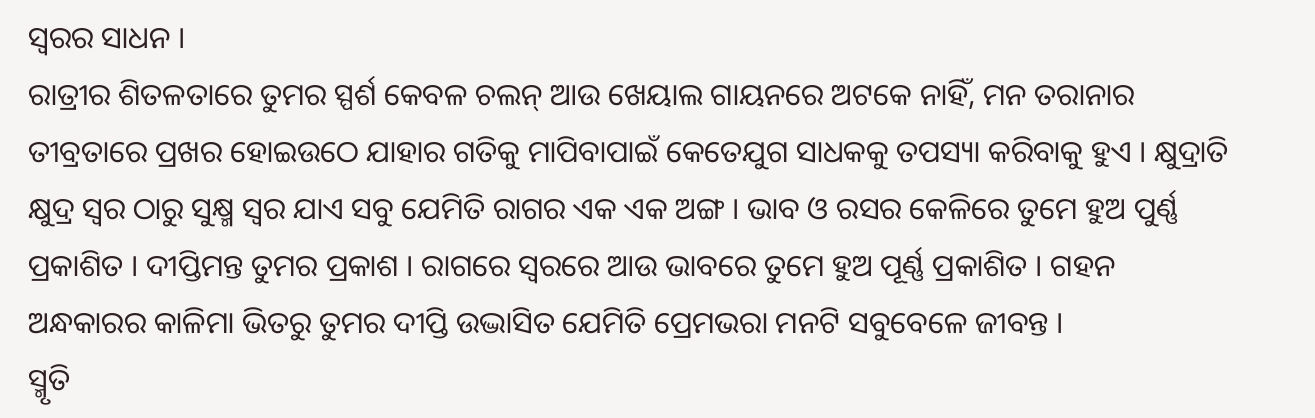ସ୍ୱରର ସାଧନ ।
ରାତ୍ରୀର ଶିତଳତାରେ ତୁମର ସ୍ପର୍ଶ କେବଳ ଚଲନ୍ ଆଉ ଖେୟାଲ ଗାୟନରେ ଅଟକେ ନାହିଁ, ମନ ତରାନାର ତୀବ୍ରତାରେ ପ୍ରଖର ହୋଇଉଠେ ଯାହାର ଗତିକୁ ମାପିବାପାଇଁ କେତେଯୁଗ ସାଧକକୁ ତପସ୍ୟା କରିବାକୁ ହୁଏ । କ୍ଷୁଦ୍ରାତି କ୍ଷୁଦ୍ର ସ୍ୱର ଠାରୁ ସୁକ୍ଷ୍ମ ସ୍ୱର ଯାଏ ସବୁ ଯେମିତି ରାଗର ଏକ ଏକ ଅଙ୍ଗ । ଭାବ ଓ ରସର କେଳିରେ ତୁମେ ହୁଅ ପୁର୍ଣ୍ଣ ପ୍ରକାଶିତ । ଦୀପ୍ତିମନ୍ତ ତୁମର ପ୍ରକାଶ । ରାଗରେ ସ୍ୱରରେ ଆଉ ଭାବରେ ତୁମେ ହୁଅ ପୂର୍ଣ୍ଣ ପ୍ରକାଶିତ । ଗହନ ଅନ୍ଧକାରର କାଳିମା ଭିତରୁ ତୁମର ଦୀପ୍ତି ଉଦ୍ଭାସିତ ଯେମିତି ପ୍ରେମଭରା ମନଟି ସବୁବେଳେ ଜୀବନ୍ତ ।
ସ୍ମୃତି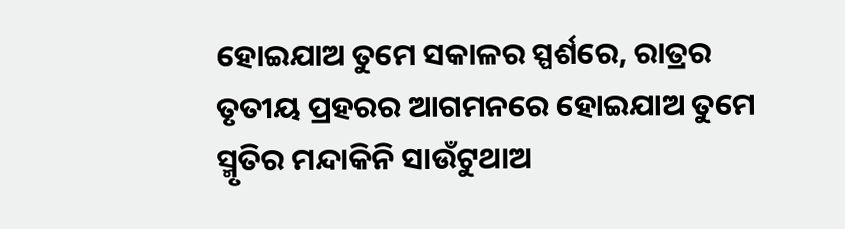ହୋଇଯାଅ ତୁମେ ସକାଳର ସ୍ପର୍ଶରେ, ରାତ୍ରର ତୃତୀୟ ପ୍ରହରର ଆଗମନରେ ହୋଇଯାଅ ତୁମେ ସ୍ମୃତିର ମନ୍ଦାକିନି ସାଉଁଟୁଥାଅ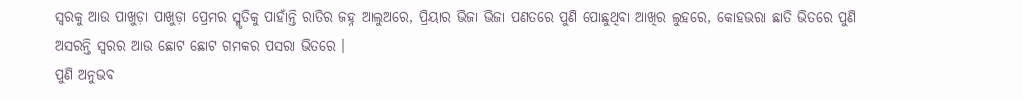ସ୍ୱରକୁ ଆଉ ପାଖୁଡ଼ା ପାଖୁଡ଼ା ପ୍ରେମର ସ୍ମୃତିକୁ ପାହାଁନ୍ତି ରାତିର ଜହ୍ନ ଆଲୁଅରେ, ପ୍ରିୟାର ଭିଜା ଭିଜା ପଣତରେ ପୁଣି ପୋଛୁଥିବା ଆଖିର ଲୁହରେ, କୋହଭରା ଛାତି ଭିତରେ ପୁଣି ଅସରନ୍ତି ସ୍ୱରର ଆଉ ଛୋଟ ଛୋଟ ଗମକର ପସରା ଭିତରେ ।
ପୁଣି ଅନୁଭବ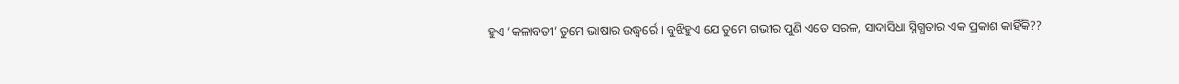ହୁଏ ‘କଳାବତୀ’ ତୁମେ ଭାଷାର ଉଦ୍ଧ୍ୱର୍ରେ । ବୁଝିହୁଏ ଯେ ତୁମେ ଗଭୀର ପୁଣି ଏତେ ସରଳ, ସାଦାସିଧା ସ୍ନିଗ୍ଧତାର ଏକ ପ୍ରକାଶ କାହିଁକି??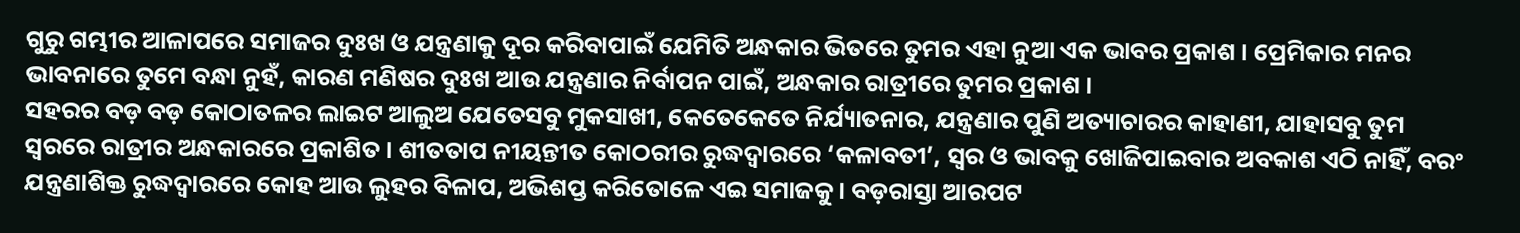ଗୁରୁ ଗମ୍ଭୀର ଆଳାପରେ ସମାଜର ଦୁଃଖ ଓ ଯନ୍ତ୍ରଣାକୁ ଦୂର କରିବାପାଇଁ ଯେମିତି ଅନ୍ଧକାର ଭିତରେ ତୁମର ଏହା ନୁଆ ଏକ ଭାବର ପ୍ରକାଶ । ପ୍ରେମିକାର ମନର ଭାବନାରେ ତୁମେ ବନ୍ଧା ନୁହଁ, କାରଣ ମଣିଷର ଦୁଃଖ ଆଉ ଯନ୍ତ୍ରଣାର ନିର୍ବାପନ ପାଇଁ, ଅନ୍ଧକାର ରାତ୍ରୀରେ ତୁମର ପ୍ରକାଶ ।
ସହରର ବଡ଼ ବଡ଼ କୋଠାତଳର ଲାଇଟ ଆଲୁଅ ଯେତେସବୁ ମୁକସାଖୀ, କେତେକେତେ ନିର୍ଯ୍ୟାତନାର, ଯନ୍ତ୍ରଣାର ପୁଣି ଅତ୍ୟାଚାରର କାହାଣୀ, ଯାହାସବୁ ତୁମ ସ୍ୱରରେ ରାତ୍ରୀର ଅନ୍ଧକାରରେ ପ୍ରକାଶିତ । ଶୀତତାପ ନୀୟନ୍ତୀତ କୋଠରୀର ରୁଦ୍ଧଦ୍ୱାରରେ ‘କଳାବତୀ’, ସ୍ୱର ଓ ଭାବକୁ ଖୋଜିପାଇବାର ଅବକାଶ ଏଠି ନାହିଁ, ବରଂ ଯନ୍ତ୍ରଣାଶିକ୍ତ ରୁଦ୍ଧଦ୍ୱାରରେ କୋହ ଆଉ ଲୁହର ବିଳାପ, ଅଭିଶପ୍ତ କରିତୋଳେ ଏଇ ସମାଜକୁ । ବଡ଼ରାସ୍ତା ଆରପଟ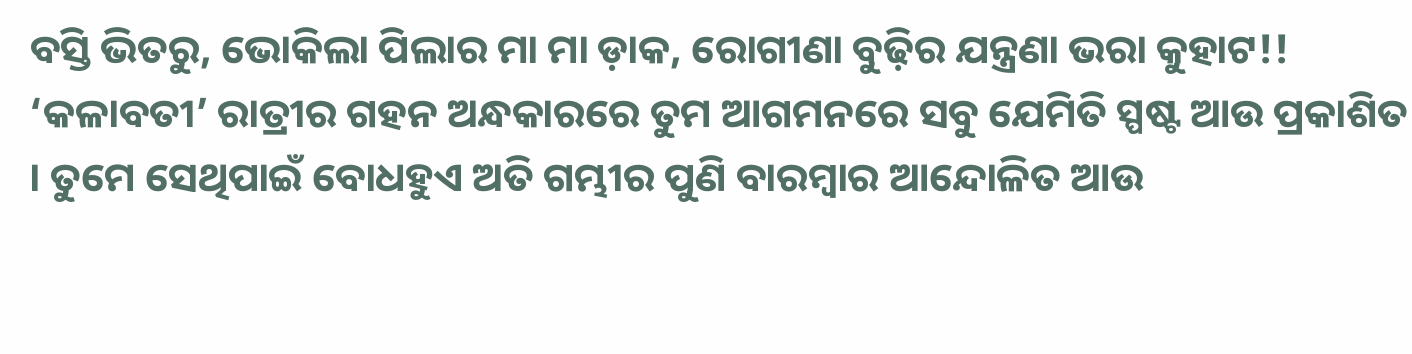ବସ୍ତି ଭିତରୁ, ଭୋକିଲା ପିଲାର ମା ମା ଡ଼ାକ, ରୋଗୀଣା ବୁଢ଼ିର ଯନ୍ତ୍ରଣା ଭରା କୁହାଟ!! ‘କଳାବତୀ’ ରାତ୍ରୀର ଗହନ ଅନ୍ଧକାରରେ ତୁମ ଆଗମନରେ ସବୁ ଯେମିତି ସ୍ପଷ୍ଟ ଆଉ ପ୍ରକାଶିତ । ତୁମେ ସେଥିପାଇଁ ବୋଧହୁଏ ଅତି ଗମ୍ଭୀର ପୁଣି ବାରମ୍ବାର ଆନ୍ଦୋଳିତ ଆଉ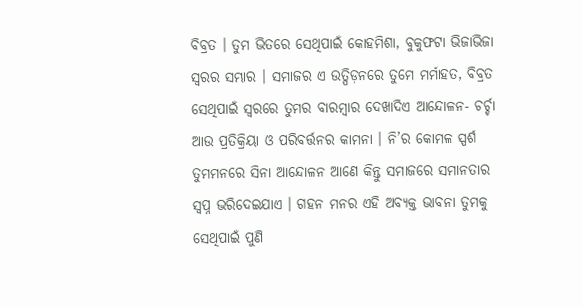ବିବ୍ରତ । ତୁମ ଭିତରେ ସେଥିପାଇଁ କୋହମିଶା, ବୁକୁଫଟା ଭିଜାଭିଜା ସ୍ୱରର ସମ୍ଭାର । ସମାଜର ଏ ଉତ୍ପିଡ଼ନରେ ତୁମେ ମର୍ମାହତ, ବିବ୍ରତ ସେଥିପାଇଁ ସ୍ୱରରେ ତୁମର ବାରମ୍ବାର ଦେଖାଦିଏ ଆନ୍ଦୋଳନ- ଚର୍ଚ୍ଚା ଆଉ ପ୍ରତିକ୍ରିୟା ଓ ପରିବର୍ତ୍ତନର କାମନା । ନି’ର କୋମଳ ସ୍ପର୍ଶ ତୁମମନରେ ସିନା ଆନ୍ଦୋଳନ ଆଣେ କିନ୍ତୁ ସମାଜରେ ସମାନତାର ସ୍ୱପ୍ନ ଭରିଦେଇଯାଏ । ଗହନ ମନର ଏହି ଅବ୍ୟକ୍ତ ଭାବନା ତୁମକୁ ସେଥିପାଇଁ ପୁଣି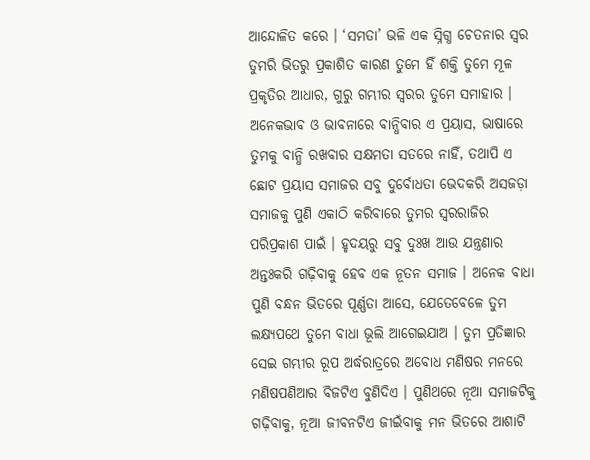ଆନ୍ଦୋଳିତ କରେ । ‘ସମତା’ ଭଳି ଏକ ସ୍ନିଗ୍ଧ ଚେତନାର ସ୍ୱର ତୁମରି ଭିତରୁ ପ୍ରକାଶିତ କାରଣ ତୁମେ ହିଁ ଶକ୍ତି ତୁମେ ମୂଳ ପ୍ରକୃତିର ଆଧାର, ଗୁରୁ ଗମ୍ଭୀର ସ୍ୱରର ତୁମେ ସମାହାର । ଅନେକଭାବ ଓ ଭାବନାରେ ବାନ୍ଧିବାର ଏ ପ୍ରୟାସ, ଭାଷାରେ ତୁମକୁ ବାନ୍ଧି ରଖବାର ସକ୍ଷମତା ସତରେ ନାହିଁ, ତଥାପି ଏ ଛୋଟ ପ୍ରୟାସ ସମାଜର ସବୁ ଦୁର୍ବୋଧତା ଭେଦକରି ଅସଜଡ଼ା ସମାଜକୁ ପୁଣି ଏକାଠି କରିବାରେ ତୁମର ସ୍ୱରରାଜିର ପରିପ୍ରକାଶ ପାଇଁ । ହୃଦୟରୁ ସବୁ ଦୁଃଖ ଆଉ ଯନ୍ତ୍ରଣାର ଅନ୍ତଃକରି ଗଢ଼ିବାକୁ ହେବ ଏକ ନୂତନ ସମାଜ । ଅନେକ ବାଧା ପୁଣି ବନ୍ଧନ ଭିତରେ ପୂର୍ଣ୍ଣତା ଆସେ, ଯେତେବେଳେ ତୁମ ଲକ୍ଷ୍ୟପଥେ ତୁମେ ବାଧା ଭୂଲି ଆଗେଇଯାଅ । ତୁମ ପ୍ରତିଜ୍ଞାର ସେଇ ଗମ୍ଭୀର ରୂପ ଅର୍ଦ୍ଧରାତ୍ରରେ ଅବୋଧ ମଣିଷର ମନରେ ମଣିଷପଣିଆର ବିଜଟିଏ ବୁଣିଦିଏ । ପୁଣିଥରେ ନୂଆ ସମାଜଟିକୁ ଗଢ଼ିବାକୁ, ନୂଆ ଜୀବନଟିଏ ଜୀଇଁବାକୁ ମନ ଭିତରେ ଆଶାଟି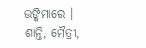ଉଙ୍କିମାରେ । ଶାନ୍ତି, ମୈତ୍ରୀ,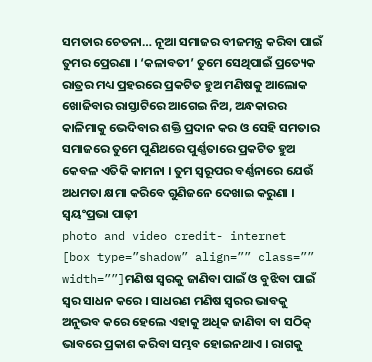ସମତାର ଚେତନା… ନୂଆ ସମାଜର ବୀଜମନ୍ତ୍ର କରିବା ପାଇଁ ତୁମର ପ୍ରେରଣା । ‘କଳାବତୀ’ ତୁମେ ସେଥିପାଇଁ ପ୍ରତ୍ୟେକ ରାତ୍ରର ମଧ୍ୟ ପ୍ରହରରେ ପ୍ରକଟିତ ହୁଅ ମଣିଷକୁ ଆଲୋକ ଖୋଜିବାର ରାସ୍ତାଟିରେ ଆଗେଇ ନିଅ, ଅନ୍ଧକାରର କାଳିମାକୁ ଭେଦିବାର ଶକ୍ତି ପ୍ରଦାନ କର ଓ ସେହି ସମତାର ସମାଜରେ ତୁମେ ପୁଣିଥରେ ପୁର୍ଣ୍ଣତାରେ ପ୍ରକଟିତ ହୁଅ କେବଳ ଏତିକି କାମନା । ତୁମ ସ୍ୱରୂପର ବର୍ଣ୍ଣନାରେ ଯେଉଁ ଅଧମତା କ୍ଷମା କରିବେ ଗୁଣିଜନେ ଦେଖାଇ କରୁଣା ।
ସ୍ୱୟଂପ୍ରଭା ପାଢ଼ୀ
photo and video credit- internet
[box type=”shadow” align=”” class=”” width=””]ମଣିଷ ସ୍ୱରକୁ ଜାଣିବା ପାଇଁ ଓ ବୁଝିବା ପାଇଁ ସ୍ୱର ସାଧନ କରେ । ସାଧରଣ ମଣିଷ ସ୍ୱରର ଭାବକୁ ଅନୁଭବ କରେ ହେଲେ ଏହାକୁ ଅଧିକ ଜାଣିବା ବା ସଠିକ୍ ଭାବରେ ପ୍ରକାଶ କରିବା ସମ୍ଭବ ହୋଇନଥାଏ । ରାଗକୁ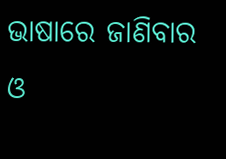ଭାଷାରେ ଜାଣିବାର ଓ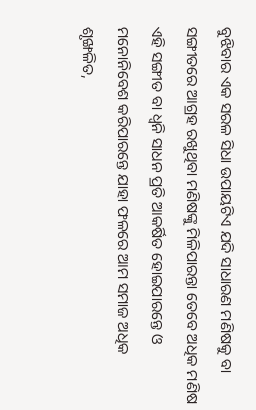ବୁଝିବାର ଏକ ସରଳ ସିଧା ଉପାୟଟିଏ ଯଦି ସାଧାରଣ ମଣିଷକୁ ବା ସଙ୍ଗୀତରେ ଆଗ୍ରହ ରଖୁଥିବା ମଣିଷଙ୍କୁ ମିଳିପାରନ୍ତା ତେବେ ଅଧିକ ମଣିଷ ଏହି ସଙ୍ଗୀତ ବା ଧ୍ୱନି ସାଧନ ପ୍ରତି ଆକର୍ଷିତ ହୋଇପାରନ୍ତେ ଓ ମନୋନିବେଶ କରିପାରନ୍ତେ ଯାହା ଫଳରେ ଆମ ସମାଜ ଅଧିକ ଶୃଙ୍ଖଳିତ,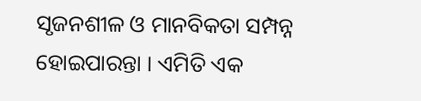ସୃଜନଶୀଳ ଓ ମାନବିକତା ସମ୍ପନ୍ନ ହୋଇପାରନ୍ତା । ଏମିତି ଏକ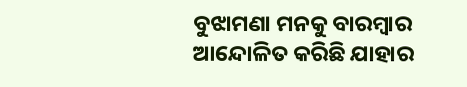ବୁଝାମଣା ମନକୁ ବାରମ୍ବାର ଆନ୍ଦୋଳିତ କରିଛି ଯାହାର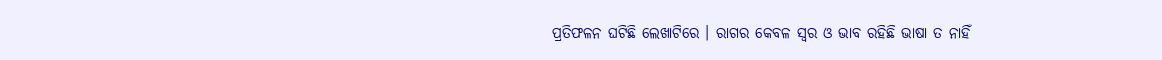ପ୍ରତିଫଳନ ଘଟିଛି ଲେଖାଟିରେ । ରାଗର କେବଳ ସ୍ୱର ଓ ଭାବ ରହିଛି ଭାଷା ତ ନାହିଁ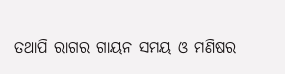ତଥାପି ରାଗର ଗାୟନ ସମୟ ଓ ମଣିଷର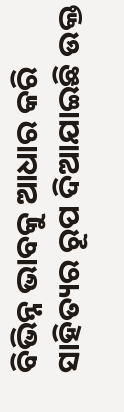ବିଭିନ୍ନ ଭାବକୁ ଆଧାର କରି ସାହିତ୍ୟର ରୂପ ଦିଆଯାଇଛି ଉକ୍ତ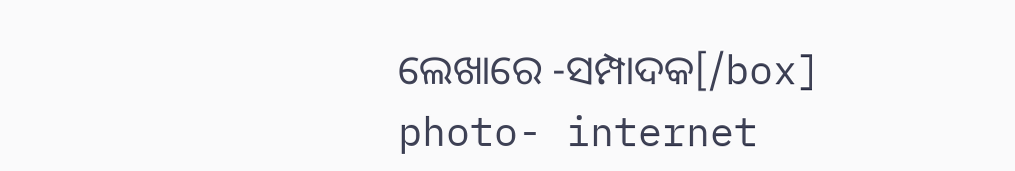ଲେଖାରେ -ସମ୍ପାଦକ[/box]
photo- internet